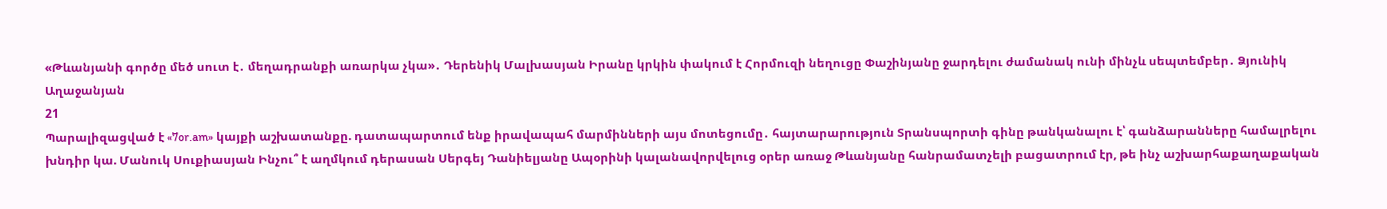«Թևանյանի գործը մեծ սուտ է․ մեղադրանքի առարկա չկա»․ Դերենիկ Մալխասյան Իրանը կրկին փակում է Հորմուզի նեղուցը Փաշինյանը ջարդելու ժամանակ ունի մինչև սեպտեմբեր․ Ձյունիկ Աղաջանյան
21
Պարալիզացված է «7or.am» կայքի աշխատանքը. դատապարտում ենք իրավապահ մարմինների այս մոտեցումը․ հայտարարություն Տրանսպորտի գինը թանկանալու է՝ գանձարանները համալրելու խնդիր կա. Մանուկ Սուքիասյան Ինչու՞ է աղմկում դերասան Սերգեյ Դանիելյանը Ապօրինի կալանավորվելուց օրեր առաջ Թևանյանը հանրամատչելի բացատրում էր, թե ինչ աշխարհաքաղաքական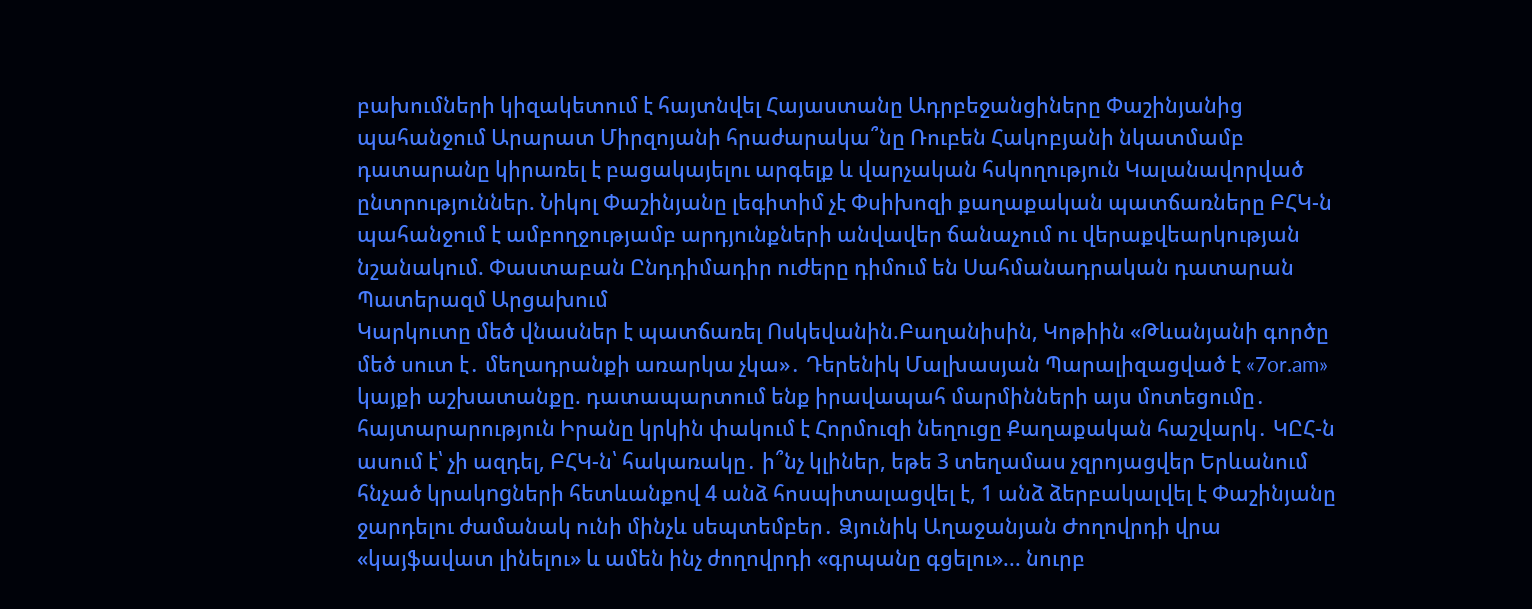բախումների կիզակետում է հայտնվել Հայաստանը Ադրբեջանցիները Փաշինյանից պահանջում Արարատ Միրզոյանի հրաժարակա՞նը Ռուբեն Հակոբյանի նկատմամբ դատարանը կիրառել է բացակայելու արգելք և վարչական հսկողություն Կալանավորված ընտրություններ. Նիկոլ Փաշինյանը լեգիտիմ չէ Փսիխոզի քաղաքական պատճառները ԲՀԿ-ն պահանջում է ամբողջությամբ արդյունքների անվավեր ճանաչում ու վերաքվեարկության նշանակում. Փաստաբան Ընդդիմադիր ուժերը դիմում են Սահմանադրական դատարան Պատերազմ Արցախում
Կարկուտը մեծ վնասներ է պատճառել Ոսկեվանին.Բաղանիսին, Կոթիին «Թևանյանի գործը մեծ սուտ է․ մեղադրանքի առարկա չկա»․ Դերենիկ Մալխասյան Պարալիզացված է «7or.am» կայքի աշխատանքը. դատապարտում ենք իրավապահ մարմինների այս մոտեցումը․ հայտարարություն Իրանը կրկին փակում է Հորմուզի նեղուցը Քաղաքական հաշվարկ․ ԿԸՀ-ն ասում է՝ չի ազդել, ԲՀԿ-ն՝ հակառակը․ ի՞նչ կլիներ, եթե 3 տեղամաս չզրոյացվեր Երևանում հնչած կրակngների հետևանքով 4 անձ հոսպիտալացվել է, 1 անձ ձերբակալվել է Փաշինյանը ջարդելու ժամանակ ունի մինչև սեպտեմբեր․ Ձյունիկ Աղաջանյան Ժողովրդի վրա «կայֆավատ լինելու» և ամեն ինչ ժողովրդի «գրպանը գցելու»... նուրբ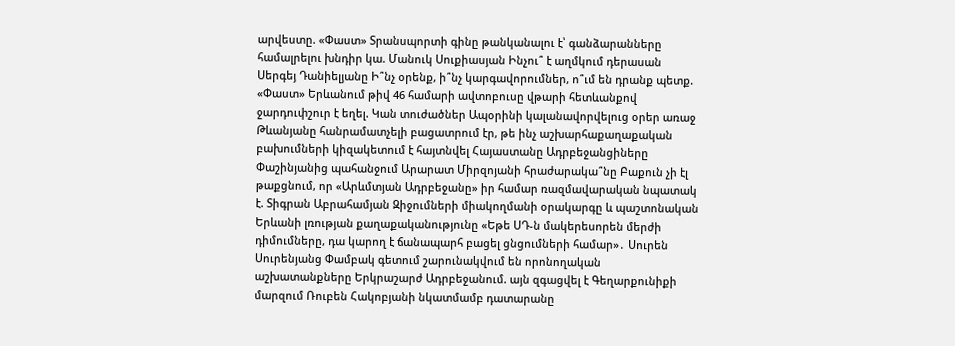արվեստը. «Փաստ» Տրանսպորտի գինը թանկանալու է՝ գանձարանները համալրելու խնդիր կա. Մանուկ Սուքիասյան Ինչու՞ է աղմկում դերասան Սերգեյ Դանիելյանը Ի՞նչ օրենք, ի՞նչ կարգավորումներ, ո՞ւմ են դրանք պետք. «Փաստ» Երևանում թիվ 46 համարի ավտոբուսը վթարի հետևանքով ջարդուփշուր է եղել. Կան տուժածներ Ապօրինի կալանավորվելուց օրեր առաջ Թևանյանը հանրամատչելի բացատրում էր, թե ինչ աշխարհաքաղաքական բախումների կիզակետում է հայտնվել Հայաստանը Ադրբեջանցիները Փաշինյանից պահանջում Արարատ Միրզոյանի հրաժարակա՞նը Բաքուն չի էլ թաքցնում, որ «Արևմտյան Ադրբեջանը» իր համար ռազմավարական նպատակ է. Տիգրան Աբրահամյան Զիջումների միակողմանի օրակարգը և պաշտոնական Երևանի լռության քաղաքականությունը «Եթե ՍԴ-ն մակերեսորեն մերժի դիմումները, դա կարող է ճանապարհ բացել ցնցումների համար»․ Սուրեն Սուրենյանց Փամբակ գետում շարունակվում են որոնողական աշխատանքները Երկրաշարժ Ադրբեջանում. այն զգացվել է Գեղարքունիքի մարզում Ռուբեն Հակոբյանի նկատմամբ դատարանը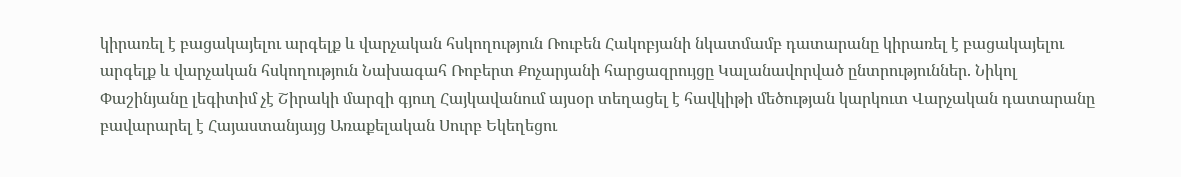կիրառել է բացակայելու արգելք և վարչական հսկողություն Ռուբեն Հակոբյանի նկատմամբ դատարանը կիրառել է բացակայելու արգելք և վարչական հսկողություն Նախագահ Ռոբերտ Քոչարյանի հարցազրույցը Կալանավորված ընտրություններ. Նիկոլ Փաշինյանը լեգիտիմ չէ Շիրակի մարզի գյուղ Հայկավանում այսօր տեղացել է հավկիթի մեծության կարկուտ Վարչական դատարանը բավարարել է Հայաստանյայց Առաքելական Սուրբ Եկեղեցու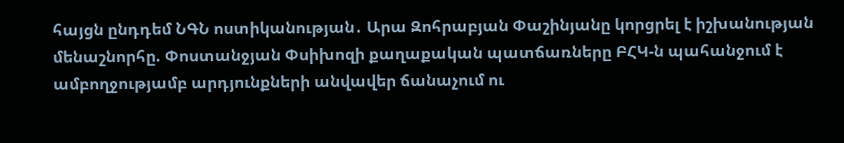հայցն ընդդեմ ՆԳՆ ոստիկանության․ Արա Զոհրաբյան Փաշինյանը կորցրել է իշխանության մենաշնորհը. Փոստանջյան Փսիխոզի քաղաքական պատճառները ԲՀԿ-ն պահանջում է ամբողջությամբ արդյունքների անվավեր ճանաչում ու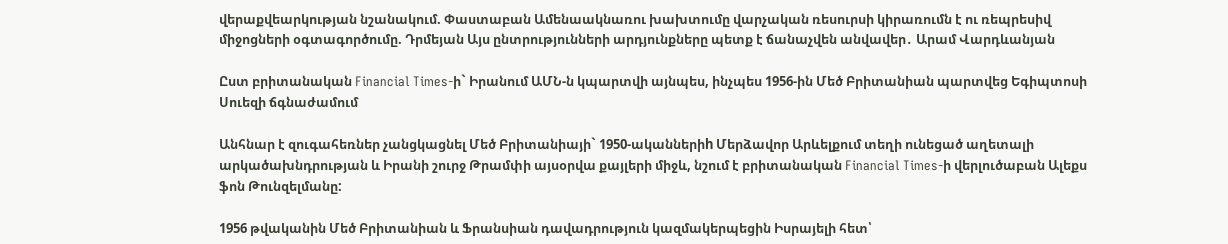վերաքվեարկության նշանակում. Փաստաբան Ամենաակնառու խախտումը վարչական ռեսուրսի կիրառումն է ու ռեպրեսիվ միջոցների օգտագործումը. Դրմեյան Այս ընտրությունների արդյունքները պետք է ճանաչվեն անվավեր․ Արամ Վարդևանյան

Ըստ բրիտանական Financial Times-ի` Իրանում ԱՄՆ-ն կպարտվի այնպես, ինչպես 1956-ին Մեծ Բրիտանիան պարտվեց Եգիպտոսի Սուեզի ճգնաժամում

Անհնար է զուգահեռներ չանցկացնել Մեծ Բրիտանիայի` 1950-ականներիh Մերձավոր Արևելքում տեղի ունեցած աղետալի արկածախնդրության և Իրանի շուրջ Թրամփի այսօրվա քայլերի միջև, նշում է բրիտանական Financial Times-ի վերլուծաբան Ալեքս ֆոն Թունզելմանը:

1956 թվականին Մեծ Բրիտանիան և Ֆրանսիան դավադրություն կազմակերպեցին Իսրայելի հետ՝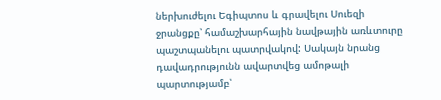ներխուժելու Եգիպտոս և գրավելու Սուեզի ջրանցքը՝ համաշխարհային նավթային առևտուրը պաշտպանելու պատրվակով: Սակայն նրանց դավադրությունն ավարտվեց ամոթալի պարտությամբ՝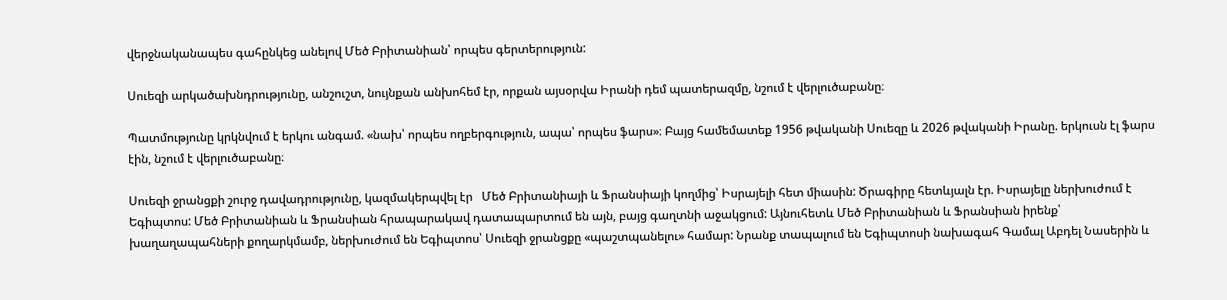վերջնականապես գահընկեց անելով Մեծ Բրիտանիան՝ որպես գերտերություն:

Սուեզի արկածախնդրությունը, անշուշտ, նույնքան անխոհեմ էր, որքան այսօրվա Իրանի դեմ պատերազմը, նշում է վերլուծաբանը։

Պատմությունը կրկնվում է երկու անգամ. «նախ՝ որպես ողբերգություն, ապա՝ որպես ֆարս»։ Բայց համեմատեք 1956 թվականի Սուեզը և 2026 թվականի Իրանը. երկուսն էլ ֆարս էին, նշում է վերլուծաբանը։

Սուեզի ջրանցքի շուրջ դավադրությունը, կազմակերպվել էր   Մեծ Բրիտանիայի և Ֆրանսիայի կողմից՝ Իսրայելի հետ միասին: Ծրագիրը հետևյալն էր. Իսրայելը ներխուժում է Եգիպտոս: Մեծ Բրիտանիան և Ֆրանսիան հրապարակավ դատապարտում են այն, բայց գաղտնի աջակցում: Այնուհետև Մեծ Բրիտանիան և Ֆրանսիան իրենք՝ խաղաղապահների քողարկմամբ, ներխուժում են Եգիպտոս՝ Սուեզի ջրանցքը «պաշտպանելու» համար: Նրանք տապալում են Եգիպտոսի նախագահ Գամալ Աբդել Նասերին և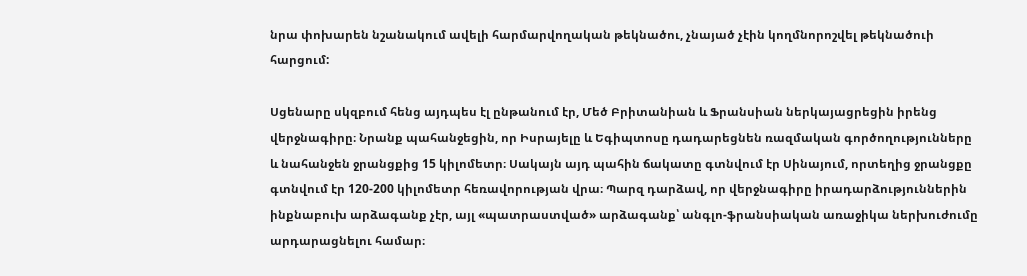նրա փոխարեն նշանակում ավելի հարմարվողական թեկնածու, չնայած չէին կողմնորոշվել թեկնածուի հարցում:

Սցենարը սկզբում հենց այդպես էլ ընթանում էր, Մեծ Բրիտանիան և Ֆրանսիան ներկայացրեցին իրենց վերջնագիրը։ Նրանք պահանջեցին, որ Իսրայելը և Եգիպտոսը դադարեցնեն ռազմական գործողությունները և նահանջեն ջրանցքից 15 կիլոմետր։ Սակայն այդ պահին ճակատը գտնվում էր Սինայում, որտեղից ջրանցքը գտնվում էր 120-200 կիլոմետր հեռավորության վրա։ Պարզ դարձավ, որ վերջնագիրը իրադարձություններին ինքնաբուխ արձագանք չէր, այլ «պատրաստված» արձագանք՝ անգլո-ֆրանսիական առաջիկա ներխուժումը արդարացնելու համար։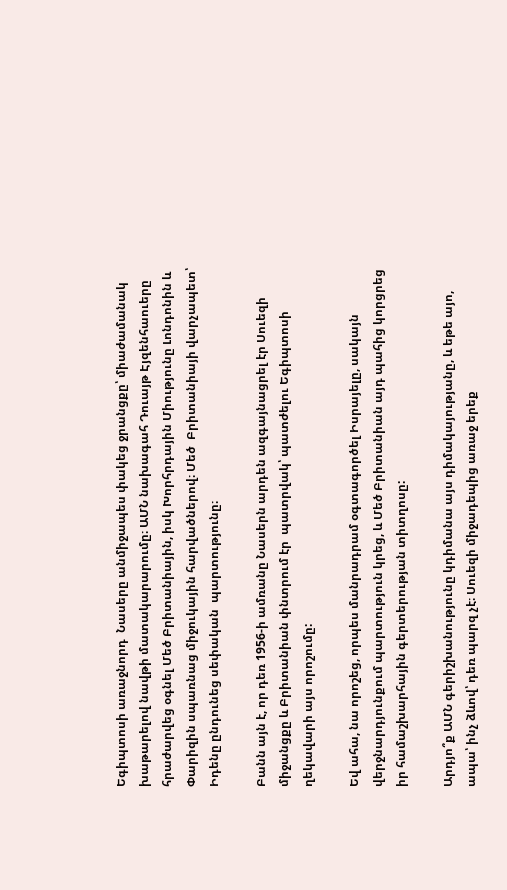Եգիպտոսի առաջնորդ  Նասերը անմիջապես փակեց ջրանցքը՝ միաժամանակ խաթարելով նավթի մատակարարումը։ ԱՄՆ նախագահ Դուայթ Էյզենհաուերը հրաժարվեց օգնել Մեծ Բրիտանիային, իսկ Խորհրդային Միությունը Լոնդոնին և Փարիզին սպառնաց միջուկային հարվածներով։ Մեծ  Բրիտանիայի վարչապետ՝ Իդենը ընդունեց սեփական  պարտությունը։

Բանն այն է, որ դեռ 1956-ի ամռանը Նասերն արդեն ազգայնացրել էր Սուեզի միջանցքը և Բրիտանիան փնտրում էր  պատրվակ՝ պատժելու Եգիպտոսի ղեկավարի այս որոշումը:

Եվ ահա, նա որոշեց, որպես մանրադրամ օգտագործել Իսրայելը, սակայն վերջնարդյունքում պարտություն կրեց, և Մեծ Բրիտանիան այդ պահից կորցրեց իր համաշխարհային գերտերության տիտղոսը:

Արդյո՞ք ԱՄՆ գերիշխանությունը կդիմանա այս դիմակայությանը, և եթե այո, ապա՝ ինչ ձևով՝ դեռ պարզ չէ։ Սուեզի միջադեպից առաջ երեք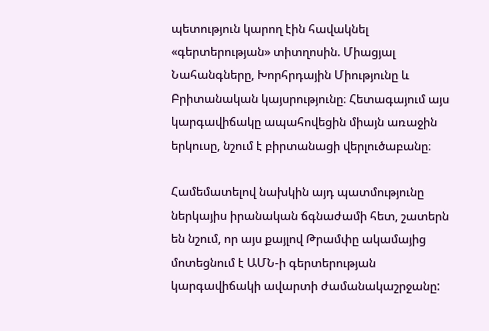պետություն կարող էին հավակնել «գերտերության» տիտղոսին. Միացյալ Նահանգները, Խորհրդային Միությունը և Բրիտանական կայսրությունը։ Հետագայում այս կարգավիճակը ապահովեցին միայն առաջին երկուսը, նշում է բիրտանացի վերլուծաբանը։

Համեմատելով նախկին այդ պատմությունը ներկայիս իրանական ճգնաժամի հետ, շատերն են նշում, որ այս քայլով Թրամփը ակամայից մոտեցնում է ԱՄՆ-ի գերտերության կարգավիճակի ավարտի ժամանակաշրջանը: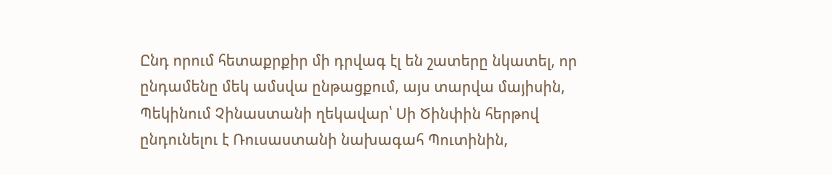Ընդ որում հետաքրքիր մի դրվագ էլ են շատերը նկատել, որ ընդամենը մեկ ամսվա ընթացքում, այս տարվա մայիսին, Պեկինում Չինաստանի ղեկավար՝ Սի Ծինփին հերթով ընդունելու է Ռուսաստանի նախագահ Պուտինին,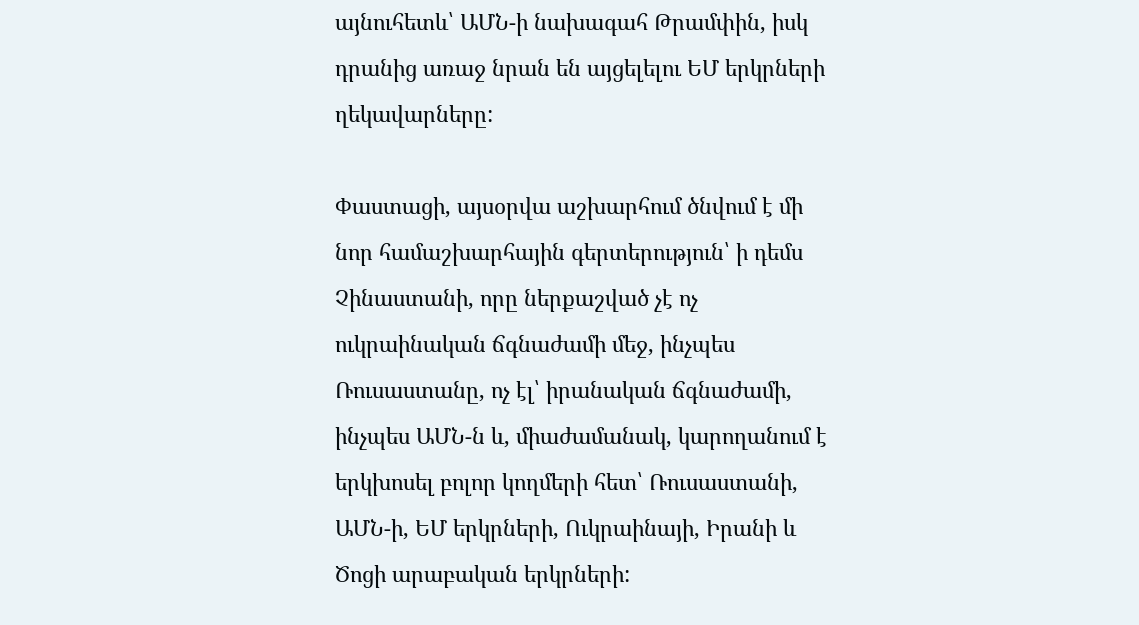այնուհետև՝ ԱՄՆ-ի նախագահ Թրամփին, իսկ դրանից առաջ նրան են այցելելու ԵՄ երկրների ղեկավարները:

Փաստացի, այսօրվա աշխարհում ծնվում է մի նոր համաշխարհային գերտերություն՝ ի դեմս Չինաստանի, որը ներքաշված չէ ոչ ուկրաինական ճգնաժամի մեջ, ինչպես Ռուսաստանը, ոչ էլ՝ իրանական ճգնաժամի, ինչպես ԱՄՆ-ն և, միաժամանակ, կարողանում է երկխոսել բոլոր կողմերի հետ՝ Ռուսաստանի, ԱՄՆ-ի, ԵՄ երկրների, Ուկրաինայի, Իրանի և Ծոցի արաբական երկրների: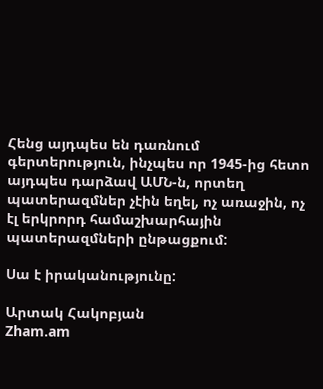Հենց այդպես են դառնում գերտերություն, ինչպես որ 1945-ից հետո այդպես դարձավ ԱՄՆ-ն, որտեղ պատերազմներ չէին եղել, ոչ առաջին, ոչ էլ երկրորդ համաշխարհային պատերազմների ընթացքում:

Սա է իրականությունը:

Արտակ Հակոբյան
Zham.am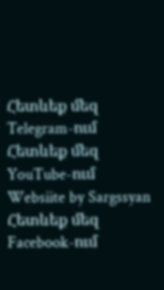Հետևեք մեզ Telegram-ում
Հետևեք մեզ YouTube-ում
Websiite by Sargssyan
Հետևեք մեզ Facebook-ում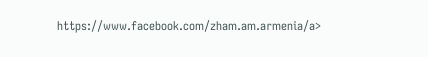https://www.facebook.com/zham.am.armenia/a>